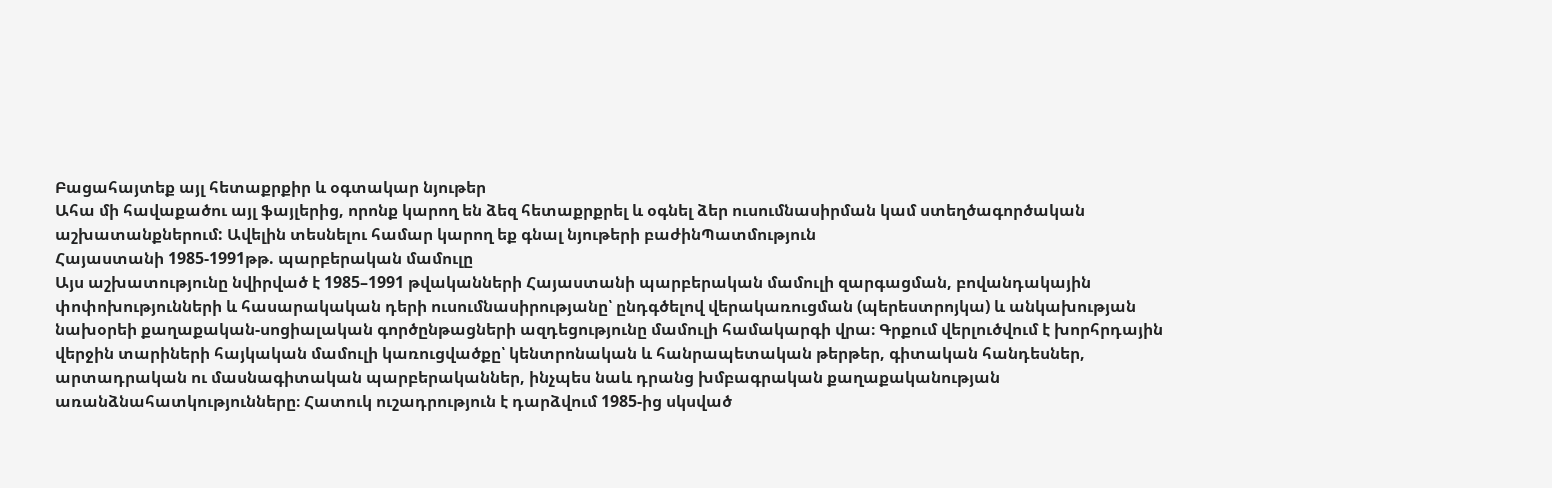Բացահայտեք այլ հետաքրքիր և օգտակար նյութեր
Ահա մի հավաքածու այլ ֆայլերից, որոնք կարող են ձեզ հետաքրքրել և օգնել ձեր ուսումնասիրման կամ ստեղծագործական աշխատանքներում: Ավելին տեսնելու համար կարող եք գնալ նյութերի բաժինՊատմություն
Հայաստանի 1985-1991թթ. պարբերական մամուլը
Այս աշխատությունը նվիրված է 1985–1991 թվականների Հայաստանի պարբերական մամուլի զարգացման, բովանդակային փոփոխությունների և հասարակական դերի ուսումնասիրությանը՝ ընդգծելով վերակառուցման (պերեստրոյկա) և անկախության նախօրեի քաղաքական-սոցիալական գործընթացների ազդեցությունը մամուլի համակարգի վրա։ Գրքում վերլուծվում է խորհրդային վերջին տարիների հայկական մամուլի կառուցվածքը՝ կենտրոնական և հանրապետական թերթեր, գիտական հանդեսներ, արտադրական ու մասնագիտական պարբերականներ, ինչպես նաև դրանց խմբագրական քաղաքականության առանձնահատկությունները։ Հատուկ ուշադրություն է դարձվում 1985-ից սկսված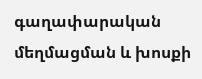գաղափարական մեղմացման և խոսքի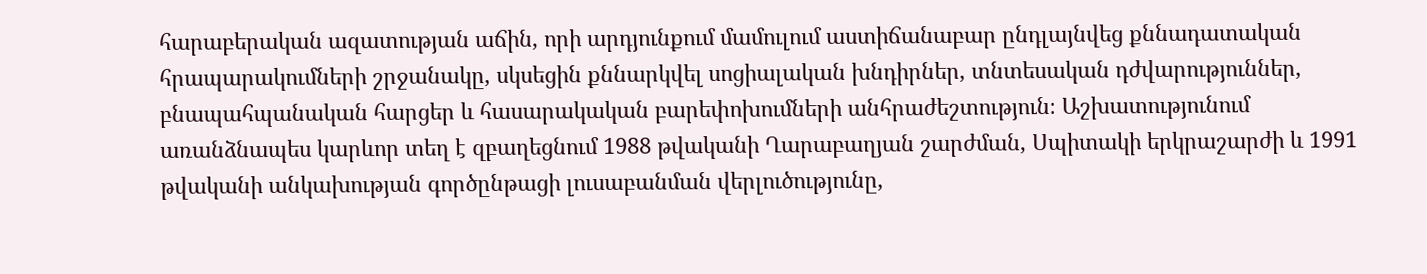հարաբերական ազատության աճին, որի արդյունքում մամուլում աստիճանաբար ընդլայնվեց քննադատական հրապարակումների շրջանակը, սկսեցին քննարկվել սոցիալական խնդիրներ, տնտեսական դժվարություններ, բնապահպանական հարցեր և հասարակական բարեփոխումների անհրաժեշտություն։ Աշխատությունում առանձնապես կարևոր տեղ է զբաղեցնում 1988 թվականի Ղարաբաղյան շարժման, Սպիտակի երկրաշարժի և 1991 թվականի անկախության գործընթացի լուսաբանման վերլուծությունը,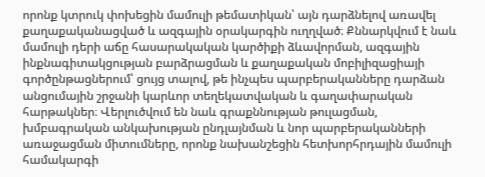որոնք կտրուկ փոխեցին մամուլի թեմատիկան՝ այն դարձնելով առավել քաղաքականացված և ազգային օրակարգին ուղղված։ Քննարկվում է նաև մամուլի դերի աճը հասարակական կարծիքի ձևավորման, ազգային ինքնագիտակցության բարձրացման և քաղաքական մոբիլիզացիայի գործընթացներում՝ ցույց տալով, թե ինչպես պարբերականները դարձան անցումային շրջանի կարևոր տեղեկատվական և գաղափարական հարթակներ։ Վերլուծվում են նաև գրաքննության թուլացման, խմբագրական անկախության ընդլայնման և նոր պարբերականների առաջացման միտումները, որոնք նախանշեցին հետխորհրդային մամուլի համակարգի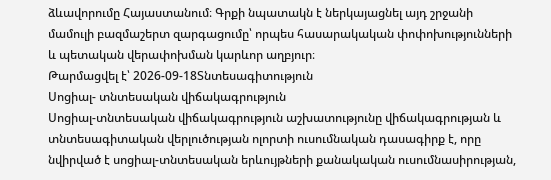ձևավորումը Հայաստանում։ Գրքի նպատակն է ներկայացնել այդ շրջանի մամուլի բազմաշերտ զարգացումը՝ որպես հասարակական փոփոխությունների և պետական վերափոխման կարևոր աղբյուր։
Թարմացվել է՝ 2026-09-18Տնտեսագիտություն
Սոցիալ- տնտեսական վիճակագրություն
Սոցիալ-տնտեսական վիճակագրություն աշխատությունը վիճակագրության և տնտեսագիտական վերլուծության ոլորտի ուսումնական դասագիրք է, որը նվիրված է սոցիալ-տնտեսական երևույթների քանակական ուսումնասիրության,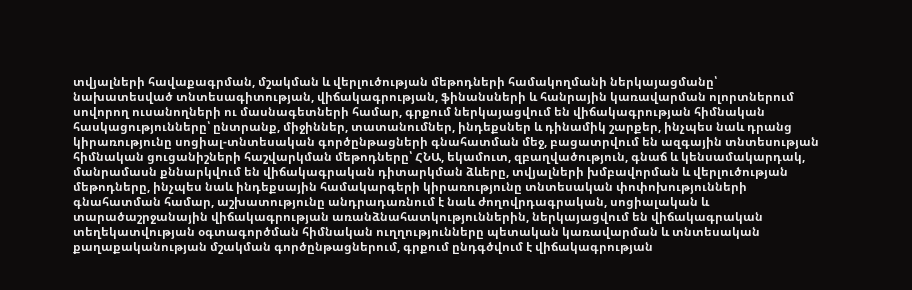տվյալների հավաքագրման, մշակման և վերլուծության մեթոդների համակողմանի ներկայացմանը՝ նախատեսված տնտեսագիտության, վիճակագրության, ֆինանսների և հանրային կառավարման ոլորտներում սովորող ուսանողների ու մասնագետների համար, գրքում ներկայացվում են վիճակագրության հիմնական հասկացությունները՝ ընտրանք, միջիններ, տատանումներ, ինդեքսներ և դինամիկ շարքեր, ինչպես նաև դրանց կիրառությունը սոցիալ-տնտեսական գործընթացների գնահատման մեջ, բացատրվում են ազգային տնտեսության հիմնական ցուցանիշների հաշվարկման մեթոդները՝ ՀՆԱ, եկամուտ, զբաղվածություն, գնաճ և կենսամակարդակ, մանրամասն քննարկվում են վիճակագրական դիտարկման ձևերը, տվյալների խմբավորման և վերլուծության մեթոդները, ինչպես նաև ինդեքսային համակարգերի կիրառությունը տնտեսական փոփոխությունների գնահատման համար, աշխատությունը անդրադառնում է նաև ժողովրդագրական, սոցիալական և տարածաշրջանային վիճակագրության առանձնահատկություններին, ներկայացվում են վիճակագրական տեղեկատվության օգտագործման հիմնական ուղղությունները պետական կառավարման և տնտեսական քաղաքականության մշակման գործընթացներում, գրքում ընդգծվում է վիճակագրության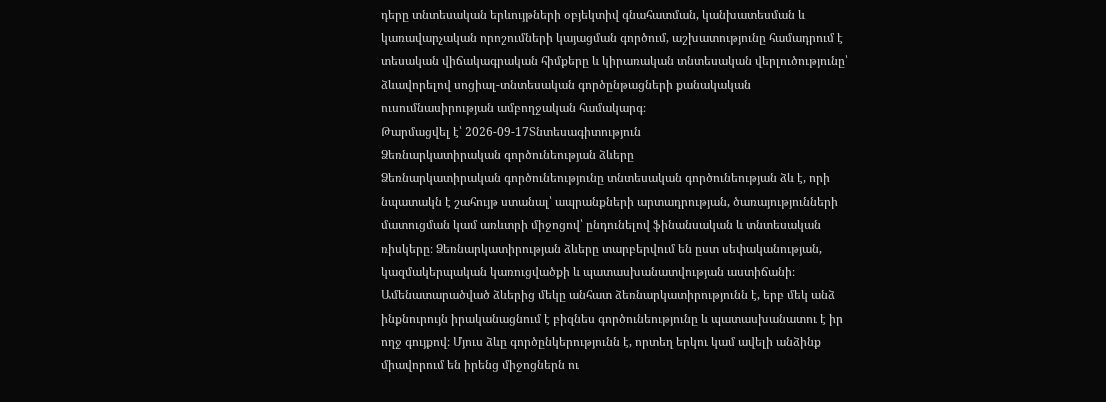դերը տնտեսական երևույթների օբյեկտիվ գնահատման, կանխատեսման և կառավարչական որոշումների կայացման գործում, աշխատությունը համադրում է տեսական վիճակագրական հիմքերը և կիրառական տնտեսական վերլուծությունը՝ ձևավորելով սոցիալ-տնտեսական գործընթացների քանակական ուսումնասիրության ամբողջական համակարգ։
Թարմացվել է՝ 2026-09-17Տնտեսագիտություն
Ձեռնարկատիրական գործունեության ձևերը
Ձեռնարկատիրական գործունեությունը տնտեսական գործունեության ձև է, որի նպատակն է շահույթ ստանալ՝ ապրանքների արտադրության, ծառայությունների մատուցման կամ առևտրի միջոցով՝ ընդունելով ֆինանսական և տնտեսական ռիսկերը։ Ձեռնարկատիրության ձևերը տարբերվում են ըստ սեփականության, կազմակերպական կառուցվածքի և պատասխանատվության աստիճանի։ Ամենատարածված ձևերից մեկը անհատ ձեռնարկատիրությունն է, երբ մեկ անձ ինքնուրույն իրականացնում է բիզնես գործունեությունը և պատասխանատու է իր ողջ գույքով։ Մյուս ձևը գործընկերությունն է, որտեղ երկու կամ ավելի անձինք միավորում են իրենց միջոցներն ու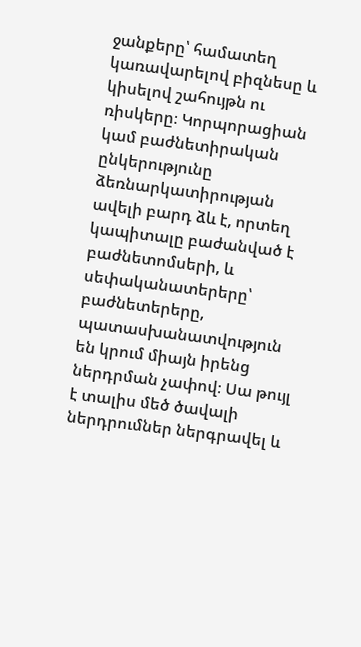ջանքերը՝ համատեղ կառավարելով բիզնեսը և կիսելով շահույթն ու ռիսկերը։ Կորպորացիան կամ բաժնետիրական ընկերությունը ձեռնարկատիրության ավելի բարդ ձև է, որտեղ կապիտալը բաժանված է բաժնետոմսերի, և սեփականատերերը՝ բաժնետերերը, պատասխանատվություն են կրում միայն իրենց ներդրման չափով։ Սա թույլ է տալիս մեծ ծավալի ներդրումներ ներգրավել և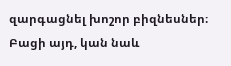զարգացնել խոշոր բիզնեսներ։ Բացի այդ, կան նաև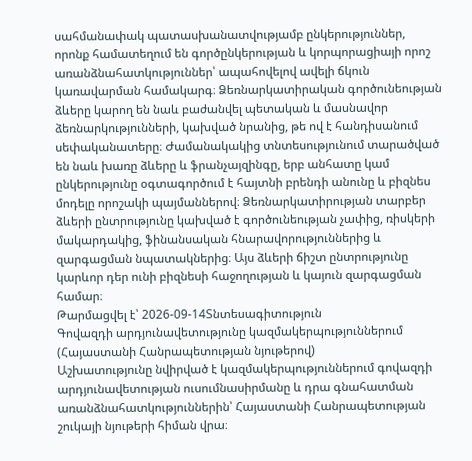սահմանափակ պատասխանատվությամբ ընկերություններ, որոնք համատեղում են գործընկերության և կորպորացիայի որոշ առանձնահատկություններ՝ ապահովելով ավելի ճկուն կառավարման համակարգ։ Ձեռնարկատիրական գործունեության ձևերը կարող են նաև բաժանվել պետական և մասնավոր ձեռնարկությունների, կախված նրանից, թե ով է հանդիսանում սեփականատերը։ Ժամանակակից տնտեսությունում տարածված են նաև խառը ձևերը և ֆրանչայզինգը, երբ անհատը կամ ընկերությունը օգտագործում է հայտնի բրենդի անունը և բիզնես մոդելը որոշակի պայմաններով։ Ձեռնարկատիրության տարբեր ձևերի ընտրությունը կախված է գործունեության չափից, ռիսկերի մակարդակից, ֆինանսական հնարավորություններից և զարգացման նպատակներից։ Այս ձևերի ճիշտ ընտրությունը կարևոր դեր ունի բիզնեսի հաջողության և կայուն զարգացման համար։
Թարմացվել է՝ 2026-09-14Տնտեսագիտություն
Գովազդի արդյունավետությունը կազմակերպություններում (Հայաստանի Հանրապետության նյութերով)
Աշխատությունը նվիրված է կազմակերպություններում գովազդի արդյունավետության ուսումնասիրմանը և դրա գնահատման առանձնահատկություններին՝ Հայաստանի Հանրապետության շուկայի նյութերի հիման վրա։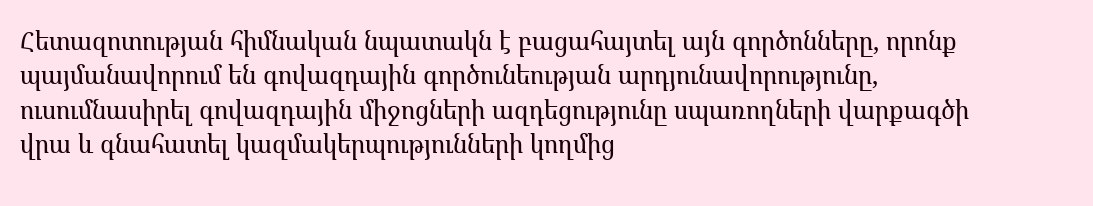Հետազոտության հիմնական նպատակն է բացահայտել այն գործոնները, որոնք պայմանավորում են գովազդային գործունեության արդյունավորությունը, ուսումնասիրել գովազդային միջոցների ազդեցությունը սպառողների վարքագծի վրա և գնահատել կազմակերպությունների կողմից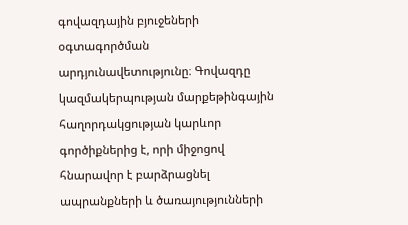գովազդային բյուջեների օգտագործման արդյունավետությունը։ Գովազդը կազմակերպության մարքեթինգային հաղորդակցության կարևոր գործիքներից է, որի միջոցով հնարավոր է բարձրացնել ապրանքների և ծառայությունների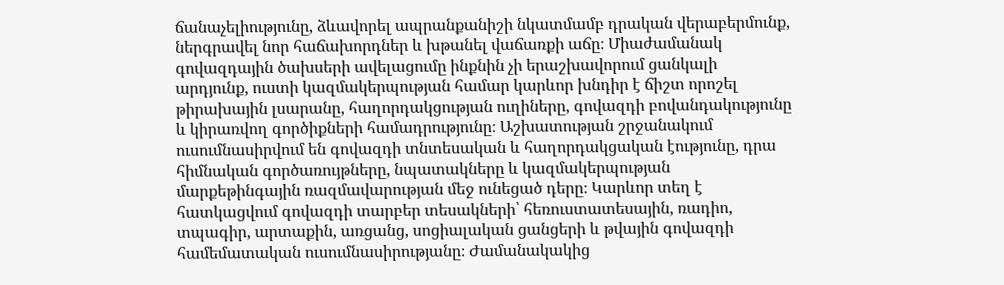ճանաչելիությունը, ձևավորել ապրանքանիշի նկատմամբ դրական վերաբերմունք, ներգրավել նոր հաճախորդներ և խթանել վաճառքի աճը։ Միաժամանակ գովազդային ծախսերի ավելացումը ինքնին չի երաշխավորում ցանկալի արդյունք, ուստի կազմակերպության համար կարևոր խնդիր է ճիշտ որոշել թիրախային լսարանը, հաղորդակցության ուղիները, գովազդի բովանդակությունը և կիրառվող գործիքների համադրությունը։ Աշխատության շրջանակում ուսումնասիրվում են գովազդի տնտեսական և հաղորդակցական էությունը, դրա հիմնական գործառույթները, նպատակները և կազմակերպության մարքեթինգային ռազմավարության մեջ ունեցած դերը։ Կարևոր տեղ է հատկացվում գովազդի տարբեր տեսակների՝ հեռուստատեսային, ռադիո, տպագիր, արտաքին, առցանց, սոցիալական ցանցերի և թվային գովազդի համեմատական ուսումնասիրությանը։ Ժամանակակից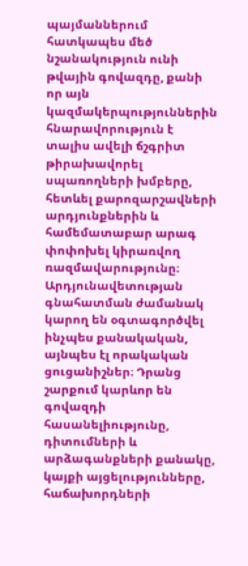պայմաններում հատկապես մեծ նշանակություն ունի թվային գովազդը, քանի որ այն կազմակերպություններին հնարավորություն է տալիս ավելի ճշգրիտ թիրախավորել սպառողների խմբերը, հետևել քարոզարշավների արդյունքներին և համեմատաբար արագ փոփոխել կիրառվող ռազմավարությունը։ Արդյունավետության գնահատման ժամանակ կարող են օգտագործվել ինչպես քանակական, այնպես էլ որակական ցուցանիշներ։ Դրանց շարքում կարևոր են գովազդի հասանելիությունը, դիտումների և արձագանքների քանակը, կայքի այցելությունները, հաճախորդների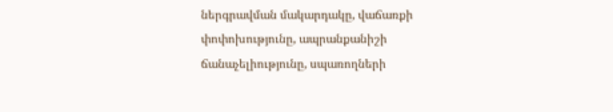ներգրավման մակարդակը, վաճառքի փոփոխությունը, ապրանքանիշի ճանաչելիությունը, սպառողների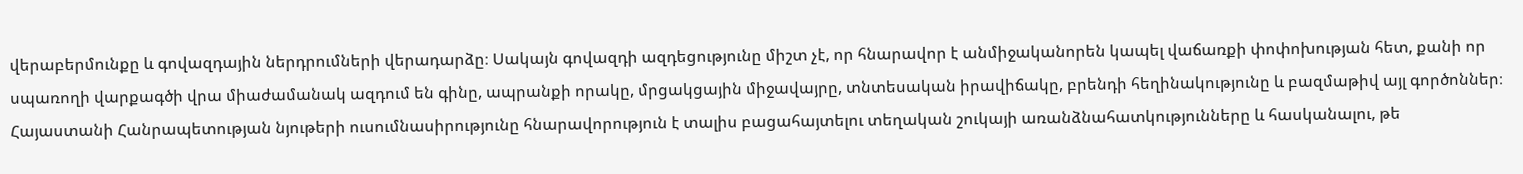վերաբերմունքը և գովազդային ներդրումների վերադարձը։ Սակայն գովազդի ազդեցությունը միշտ չէ, որ հնարավոր է անմիջականորեն կապել վաճառքի փոփոխության հետ, քանի որ սպառողի վարքագծի վրա միաժամանակ ազդում են գինը, ապրանքի որակը, մրցակցային միջավայրը, տնտեսական իրավիճակը, բրենդի հեղինակությունը և բազմաթիվ այլ գործոններ։ Հայաստանի Հանրապետության նյութերի ուսումնասիրությունը հնարավորություն է տալիս բացահայտելու տեղական շուկայի առանձնահատկությունները և հասկանալու, թե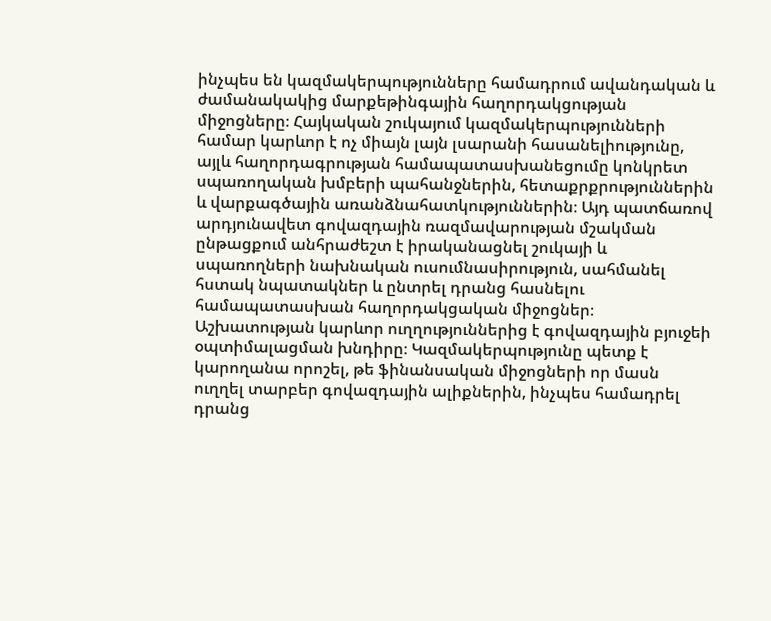ինչպես են կազմակերպությունները համադրում ավանդական և ժամանակակից մարքեթինգային հաղորդակցության միջոցները։ Հայկական շուկայում կազմակերպությունների համար կարևոր է ոչ միայն լայն լսարանի հասանելիությունը, այլև հաղորդագրության համապատասխանեցումը կոնկրետ սպառողական խմբերի պահանջներին, հետաքրքրություններին և վարքագծային առանձնահատկություններին։ Այդ պատճառով արդյունավետ գովազդային ռազմավարության մշակման ընթացքում անհրաժեշտ է իրականացնել շուկայի և սպառողների նախնական ուսումնասիրություն, սահմանել հստակ նպատակներ և ընտրել դրանց հասնելու համապատասխան հաղորդակցական միջոցներ։ Աշխատության կարևոր ուղղություններից է գովազդային բյուջեի օպտիմալացման խնդիրը։ Կազմակերպությունը պետք է կարողանա որոշել, թե ֆինանսական միջոցների որ մասն ուղղել տարբեր գովազդային ալիքներին, ինչպես համադրել դրանց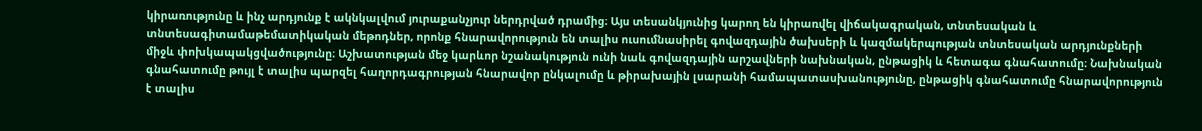կիրառությունը և ինչ արդյունք է ակնկալվում յուրաքանչյուր ներդրված դրամից։ Այս տեսանկյունից կարող են կիրառվել վիճակագրական, տնտեսական և տնտեսագիտամաթեմատիկական մեթոդներ, որոնք հնարավորություն են տալիս ուսումնասիրել գովազդային ծախսերի և կազմակերպության տնտեսական արդյունքների միջև փոխկապակցվածությունը։ Աշխատության մեջ կարևոր նշանակություն ունի նաև գովազդային արշավների նախնական, ընթացիկ և հետագա գնահատումը։ Նախնական գնահատումը թույլ է տալիս պարզել հաղորդագրության հնարավոր ընկալումը և թիրախային լսարանի համապատասխանությունը, ընթացիկ գնահատումը հնարավորություն է տալիս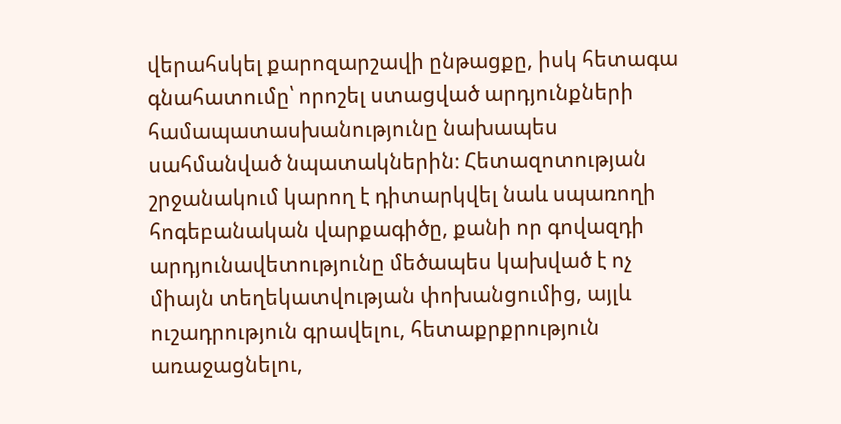վերահսկել քարոզարշավի ընթացքը, իսկ հետագա գնահատումը՝ որոշել ստացված արդյունքների համապատասխանությունը նախապես սահմանված նպատակներին։ Հետազոտության շրջանակում կարող է դիտարկվել նաև սպառողի հոգեբանական վարքագիծը, քանի որ գովազդի արդյունավետությունը մեծապես կախված է ոչ միայն տեղեկատվության փոխանցումից, այլև ուշադրություն գրավելու, հետաքրքրություն առաջացնելու,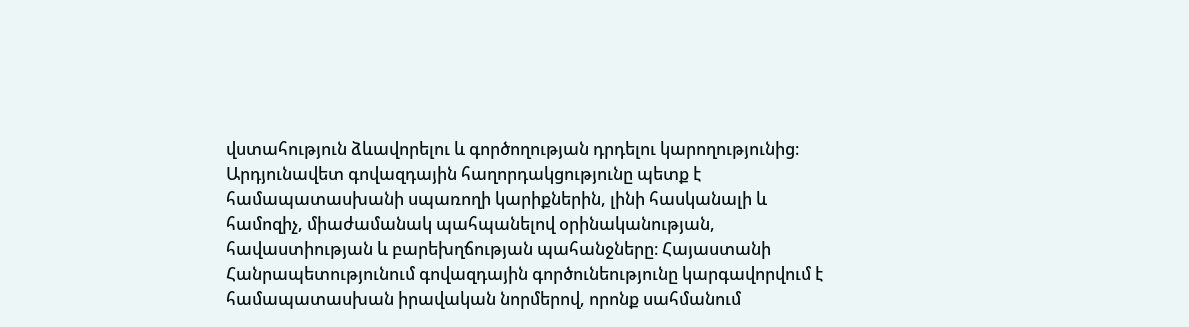վստահություն ձևավորելու և գործողության դրդելու կարողությունից։ Արդյունավետ գովազդային հաղորդակցությունը պետք է համապատասխանի սպառողի կարիքներին, լինի հասկանալի և համոզիչ, միաժամանակ պահպանելով օրինականության, հավաստիության և բարեխղճության պահանջները։ Հայաստանի Հանրապետությունում գովազդային գործունեությունը կարգավորվում է համապատասխան իրավական նորմերով, որոնք սահմանում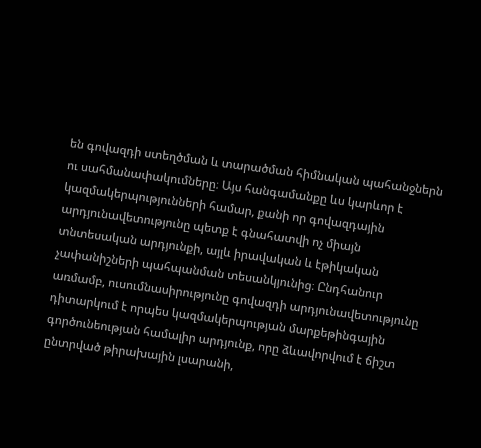են գովազդի ստեղծման և տարածման հիմնական պահանջներն ու սահմանափակումները։ Այս հանգամանքը ևս կարևոր է կազմակերպությունների համար, քանի որ գովազդային արդյունավետությունը պետք է գնահատվի ոչ միայն տնտեսական արդյունքի, այլև իրավական և էթիկական չափանիշների պահպանման տեսանկյունից։ Ընդհանուր առմամբ, ուսումնասիրությունը գովազդի արդյունավետությունը դիտարկում է որպես կազմակերպության մարքեթինգային գործունեության համալիր արդյունք, որը ձևավորվում է ճիշտ ընտրված թիրախային լսարանի,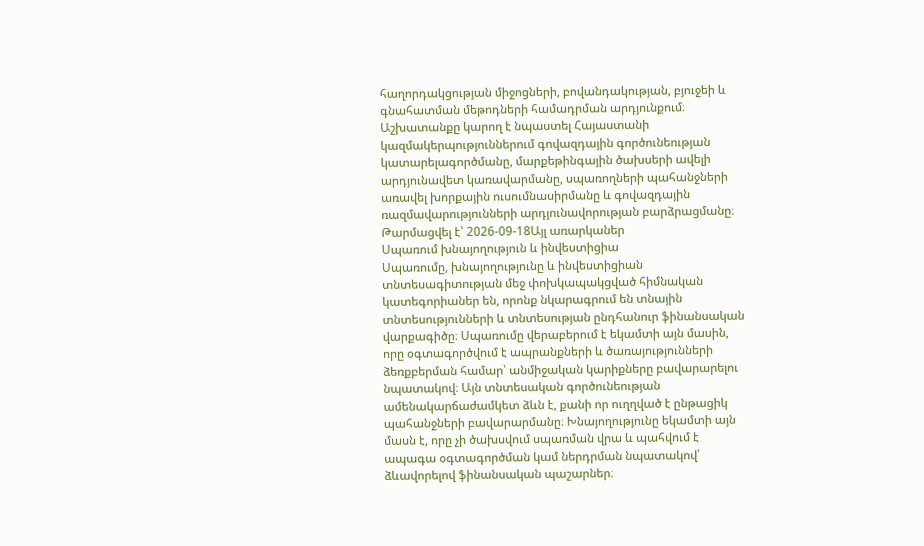հաղորդակցության միջոցների, բովանդակության, բյուջեի և գնահատման մեթոդների համադրման արդյունքում։ Աշխատանքը կարող է նպաստել Հայաստանի կազմակերպություններում գովազդային գործունեության կատարելագործմանը, մարքեթինգային ծախսերի ավելի արդյունավետ կառավարմանը, սպառողների պահանջների առավել խորքային ուսումնասիրմանը և գովազդային ռազմավարությունների արդյունավորության բարձրացմանը։
Թարմացվել է՝ 2026-09-18Այլ առարկաներ
Սպառում խնայողություն և ինվեստիցիա
Սպառումը, խնայողությունը և ինվեստիցիան տնտեսագիտության մեջ փոխկապակցված հիմնական կատեգորիաներ են, որոնք նկարագրում են տնային տնտեսությունների և տնտեսության ընդհանուր ֆինանսական վարքագիծը։ Սպառումը վերաբերում է եկամտի այն մասին, որը օգտագործվում է ապրանքների և ծառայությունների ձեռքբերման համար՝ անմիջական կարիքները բավարարելու նպատակով։ Այն տնտեսական գործունեության ամենակարճաժամկետ ձևն է, քանի որ ուղղված է ընթացիկ պահանջների բավարարմանը։ Խնայողությունը եկամտի այն մասն է, որը չի ծախսվում սպառման վրա և պահվում է ապագա օգտագործման կամ ներդրման նպատակով՝ ձևավորելով ֆինանսական պաշարներ։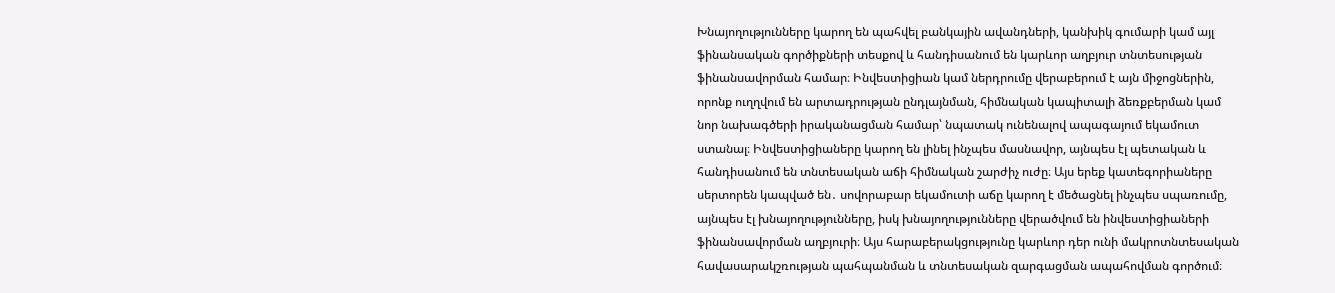Խնայողությունները կարող են պահվել բանկային ավանդների, կանխիկ գումարի կամ այլ ֆինանսական գործիքների տեսքով և հանդիսանում են կարևոր աղբյուր տնտեսության ֆինանսավորման համար։ Ինվեստիցիան կամ ներդրումը վերաբերում է այն միջոցներին, որոնք ուղղվում են արտադրության ընդլայնման, հիմնական կապիտալի ձեռքբերման կամ նոր նախագծերի իրականացման համար՝ նպատակ ունենալով ապագայում եկամուտ ստանալ։ Ինվեստիցիաները կարող են լինել ինչպես մասնավոր, այնպես էլ պետական և հանդիսանում են տնտեսական աճի հիմնական շարժիչ ուժը։ Այս երեք կատեգորիաները սերտորեն կապված են․ սովորաբար եկամուտի աճը կարող է մեծացնել ինչպես սպառումը, այնպես էլ խնայողությունները, իսկ խնայողությունները վերածվում են ինվեստիցիաների ֆինանսավորման աղբյուրի։ Այս հարաբերակցությունը կարևոր դեր ունի մակրոտնտեսական հավասարակշռության պահպանման և տնտեսական զարգացման ապահովման գործում։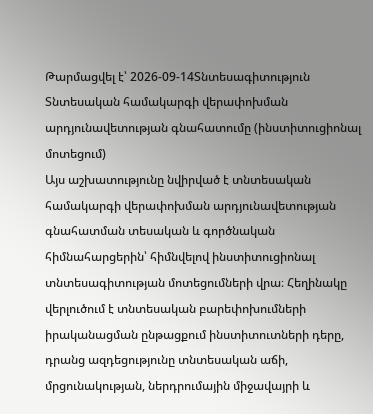Թարմացվել է՝ 2026-09-14Տնտեսագիտություն
Տնտեսական համակարգի վերափոխման արդյունավետության գնահատումը (ինստիտուցիոնալ մոտեցում)
Այս աշխատությունը նվիրված է տնտեսական համակարգի վերափոխման արդյունավետության գնահատման տեսական և գործնական հիմնահարցերին՝ հիմնվելով ինստիտուցիոնալ տնտեսագիտության մոտեցումների վրա։ Հեղինակը վերլուծում է տնտեսական բարեփոխումների իրականացման ընթացքում ինստիտուտների դերը, դրանց ազդեցությունը տնտեսական աճի, մրցունակության, ներդրումային միջավայրի և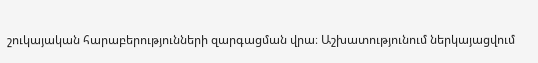շուկայական հարաբերությունների զարգացման վրա։ Աշխատությունում ներկայացվում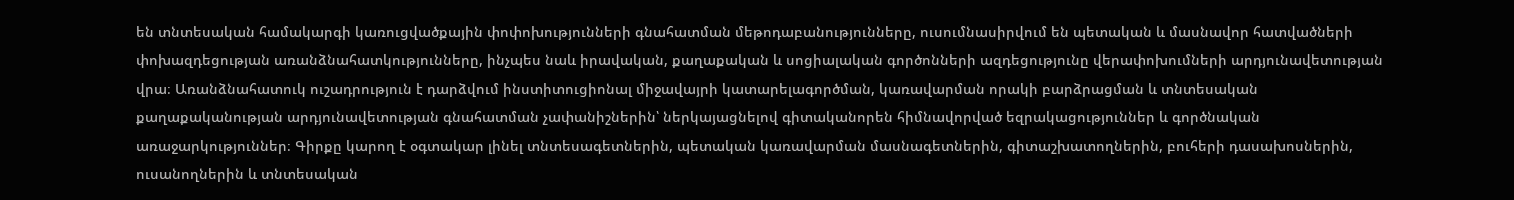են տնտեսական համակարգի կառուցվածքային փոփոխությունների գնահատման մեթոդաբանությունները, ուսումնասիրվում են պետական և մասնավոր հատվածների փոխազդեցության առանձնահատկությունները, ինչպես նաև իրավական, քաղաքական և սոցիալական գործոնների ազդեցությունը վերափոխումների արդյունավետության վրա։ Առանձնահատուկ ուշադրություն է դարձվում ինստիտուցիոնալ միջավայրի կատարելագործման, կառավարման որակի բարձրացման և տնտեսական քաղաքականության արդյունավետության գնահատման չափանիշներին՝ ներկայացնելով գիտականորեն հիմնավորված եզրակացություններ և գործնական առաջարկություններ։ Գիրքը կարող է օգտակար լինել տնտեսագետներին, պետական կառավարման մասնագետներին, գիտաշխատողներին, բուհերի դասախոսներին, ուսանողներին և տնտեսական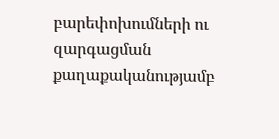բարեփոխումների ու զարգացման քաղաքականությամբ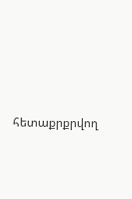հետաքրքրվող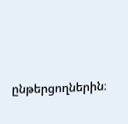ընթերցողներին։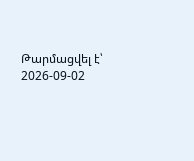Թարմացվել է՝ 2026-09-02